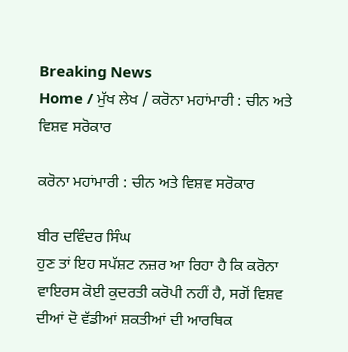Breaking News
Home / ਮੁੱਖ ਲੇਖ / ਕਰੋਨਾ ਮਹਾਂਮਾਰੀ : ਚੀਨ ਅਤੇ ਵਿਸ਼ਵ ਸਰੋਕਾਰ

ਕਰੋਨਾ ਮਹਾਂਮਾਰੀ : ਚੀਨ ਅਤੇ ਵਿਸ਼ਵ ਸਰੋਕਾਰ

ਬੀਰ ਦਵਿੰਦਰ ਸਿੰਘ
ਹੁਣ ਤਾਂ ਇਹ ਸਪੱਸ਼ਟ ਨਜ਼ਰ ਆ ਰਿਹਾ ਹੈ ਕਿ ਕਰੋਨਾ ਵਾਇਰਸ ਕੋਈ ਕੁਦਰਤੀ ਕਰੋਪੀ ਨਹੀਂ ਹੈ, ਸਗੋਂ ਵਿਸ਼ਵ ਦੀਆਂ ਦੋ ਵੱਡੀਆਂ ਸ਼ਕਤੀਆਂ ਦੀ ਆਰਥਿਕ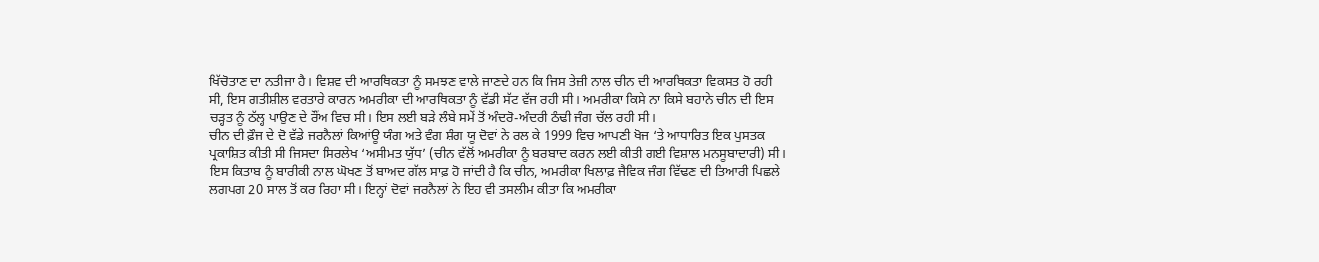ਖਿੱਚੋਤਾਣ ਦਾ ਨਤੀਜਾ ਹੈ। ਵਿਸ਼ਵ ਦੀ ਆਰਥਿਕਤਾ ਨੂੰ ਸਮਝਣ ਵਾਲੇ ਜਾਣਦੇ ਹਨ ਕਿ ਜਿਸ ਤੇਜ਼ੀ ਨਾਲ ਚੀਨ ਦੀ ਆਰਥਿਕਤਾ ਵਿਕਸਤ ਹੋ ਰਹੀ ਸੀ, ਇਸ ਗਤੀਸ਼ੀਲ ਵਰਤਾਰੇ ਕਾਰਨ ਅਮਰੀਕਾ ਦੀ ਆਰਥਿਕਤਾ ਨੂੰ ਵੱਡੀ ਸੱਟ ਵੱਜ ਰਹੀ ਸੀ। ਅਮਰੀਕਾ ਕਿਸੇ ਨਾ ਕਿਸੇ ਬਹਾਨੇ ਚੀਨ ਦੀ ਇਸ ਚੜ੍ਹਤ ਨੂੰ ਠੱਲ੍ਹ ਪਾਉਣ ਦੇ ਰੌਂਅ ਵਿਚ ਸੀ। ਇਸ ਲਈ ਬੜੇ ਲੰਬੇ ਸਮੇਂ ਤੋਂ ਅੰਦਰੋ-ਅੰਦਰੀ ਠੰਢੀ ਜੰਗ ਚੱਲ ਰਹੀ ਸੀ।
ਚੀਨ ਦੀ ਫ਼ੌਜ ਦੇ ਦੋ ਵੱਡੇ ਜਰਨੈਲਾਂ ਕਿਆਂਊ ਯੰਗ ਅਤੇ ਵੰਗ ਸ਼ੰਗ ਯੂ ਦੋਵਾਂ ਨੇ ਰਲ ਕੇ 1999 ਵਿਚ ਆਪਣੀ ਖੋਜ ‘ਤੇ ਆਧਾਰਿਤ ਇਕ ਪੁਸਤਕ ਪ੍ਰਕਾਸ਼ਿਤ ਕੀਤੀ ਸੀ ਜਿਸਦਾ ਸਿਰਲੇਖ ‘ਅਸੀਮਤ ਯੁੱਧ’ (ਚੀਨ ਵੱਲੋਂ ਅਮਰੀਕਾ ਨੂੰ ਬਰਬਾਦ ਕਰਨ ਲਈ ਕੀਤੀ ਗਈ ਵਿਸ਼ਾਲ ਮਨਸੂਬਾਦਾਰੀ) ਸੀ। ਇਸ ਕਿਤਾਬ ਨੂੰ ਬਾਰੀਕੀ ਨਾਲ ਘੋਖਣ ਤੋਂ ਬਾਅਦ ਗੱਲ ਸਾਫ਼ ਹੋ ਜਾਂਦੀ ਹੈ ਕਿ ਚੀਨ, ਅਮਰੀਕਾ ਖਿਲਾਫ਼ ਜੈਵਿਕ ਜੰਗ ਵਿੱਢਣ ਦੀ ਤਿਆਰੀ ਪਿਛਲੇ ਲਗਪਗ 20 ਸਾਲ ਤੋਂ ਕਰ ਰਿਹਾ ਸੀ। ਇਨ੍ਹਾਂ ਦੋਵਾਂ ਜਰਨੈਲਾਂ ਨੇ ਇਹ ਵੀ ਤਸਲੀਮ ਕੀਤਾ ਕਿ ਅਮਰੀਕਾ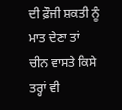ਦੀ ਫ਼ੌਜੀ ਸ਼ਕਤੀ ਨੂੰ ਮਾਤ ਦੇਣਾ ਤਾਂ ਚੀਨ ਵਾਸਤੇ ਕਿਸੇ ਤਰ੍ਹਾਂ ਵੀ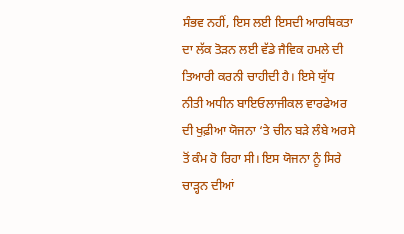ਸੰਭਵ ਨਹੀਂ, ਇਸ ਲਈ ਇਸਦੀ ਆਰਥਿਕਤਾ ਦਾ ਲੱਕ ਤੋੜਨ ਲਈ ਵੱਡੇ ਜੈਵਿਕ ਹਮਲੇ ਦੀ ਤਿਆਰੀ ਕਰਨੀ ਚਾਹੀਦੀ ਹੈ। ਇਸੇ ਯੁੱਧ ਨੀਤੀ ਅਧੀਨ ਬਾਇਓਲਾਜੀਕਲ ਵਾਰਫੇਅਰ ਦੀ ਖੁਫ਼ੀਆ ਯੋਜਨਾ ‘ਤੇ ਚੀਨ ਬੜੇ ਲੰਬੇ ਅਰਸੇ ਤੋਂ ਕੰਮ ਹੋ ਰਿਹਾ ਸੀ। ਇਸ ਯੋਜਨਾ ਨੂੰ ਸਿਰੇ ਚਾੜ੍ਹਨ ਦੀਆਂ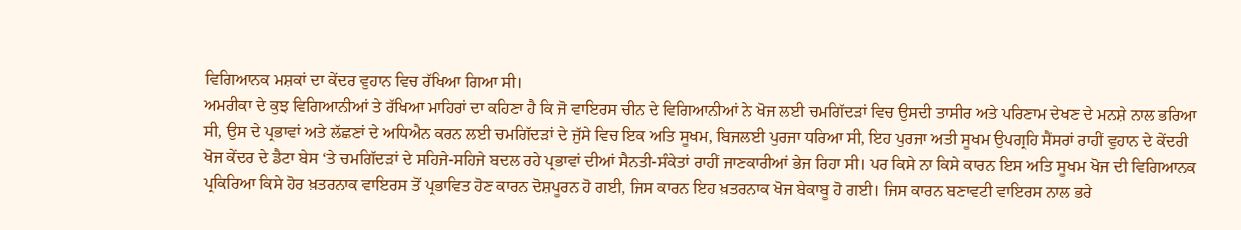ਵਿਗਿਆਨਕ ਮਸ਼ਕਾਂ ਦਾ ਕੇਂਦਰ ਵੁਹਾਨ ਵਿਚ ਰੱਖਿਆ ਗਿਆ ਸੀ।
ਅਮਰੀਕਾ ਦੇ ਕੁਝ ਵਿਗਿਆਨੀਆਂ ਤੇ ਰੱਖਿਆ ਮਾਹਿਰਾਂ ਦਾ ਕਹਿਣਾ ਹੈ ਕਿ ਜੋ ਵਾਇਰਸ ਚੀਨ ਦੇ ਵਿਗਿਆਨੀਆਂ ਨੇ ਖੋਜ ਲਈ ਚਮਗਿੱਦੜਾਂ ਵਿਚ ਉਸਦੀ ਤਾਸੀਰ ਅਤੇ ਪਰਿਣਾਮ ਦੇਖਣ ਦੇ ਮਨਸ਼ੇ ਨਾਲ ਭਰਿਆ ਸੀ, ਉਸ ਦੇ ਪ੍ਰਭਾਵਾਂ ਅਤੇ ਲੱਛਣਾਂ ਦੇ ਅਧਿਐਨ ਕਰਨ ਲਈ ਚਮਗਿੱਦੜਾਂ ਦੇ ਜੁੱਸੇ ਵਿਚ ਇਕ ਅਤਿ ਸੂਖਮ, ਬਿਜਲਈ ਪੁਰਜਾ ਧਰਿਆ ਸੀ, ਇਹ ਪੁਰਜਾ ਅਤੀ ਸੂਖਮ ਉਪਗ੍ਰਹਿ ਸੈਂਸਰਾਂ ਰਾਹੀਂ ਵੁਹਾਨ ਦੇ ਕੇਂਦਰੀ ਖੋਜ ਕੇਂਦਰ ਦੇ ਡੈਟਾ ਬੇਸ ‘ਤੇ ਚਮਗਿੱਦੜਾਂ ਦੇ ਸਹਿਜੇ-ਸਹਿਜੇ ਬਦਲ ਰਹੇ ਪ੍ਰਭਾਵਾਂ ਦੀਆਂ ਸੈਨਤੀ-ਸੰਕੇਤਾਂ ਰਾਹੀਂ ਜਾਣਕਾਰੀਆਂ ਭੇਜ ਰਿਹਾ ਸੀ। ਪਰ ਕਿਸੇ ਨਾ ਕਿਸੇ ਕਾਰਨ ਇਸ ਅਤਿ ਸੂਖਮ ਖੋਜ ਦੀ ਵਿਗਿਆਨਕ ਪ੍ਰਕਿਰਿਆ ਕਿਸੇ ਹੋਰ ਖ਼ਤਰਨਾਕ ਵਾਇਰਸ ਤੋਂ ਪ੍ਰਭਾਵਿਤ ਹੋਣ ਕਾਰਨ ਦੋਸ਼ਪੂਰਨ ਹੋ ਗਈ, ਜਿਸ ਕਾਰਨ ਇਹ ਖ਼ਤਰਨਾਕ ਖੋਜ ਬੇਕਾਬੂ ਹੋ ਗਈ। ਜਿਸ ਕਾਰਨ ਬਣਾਵਟੀ ਵਾਇਰਸ ਨਾਲ ਭਰੇ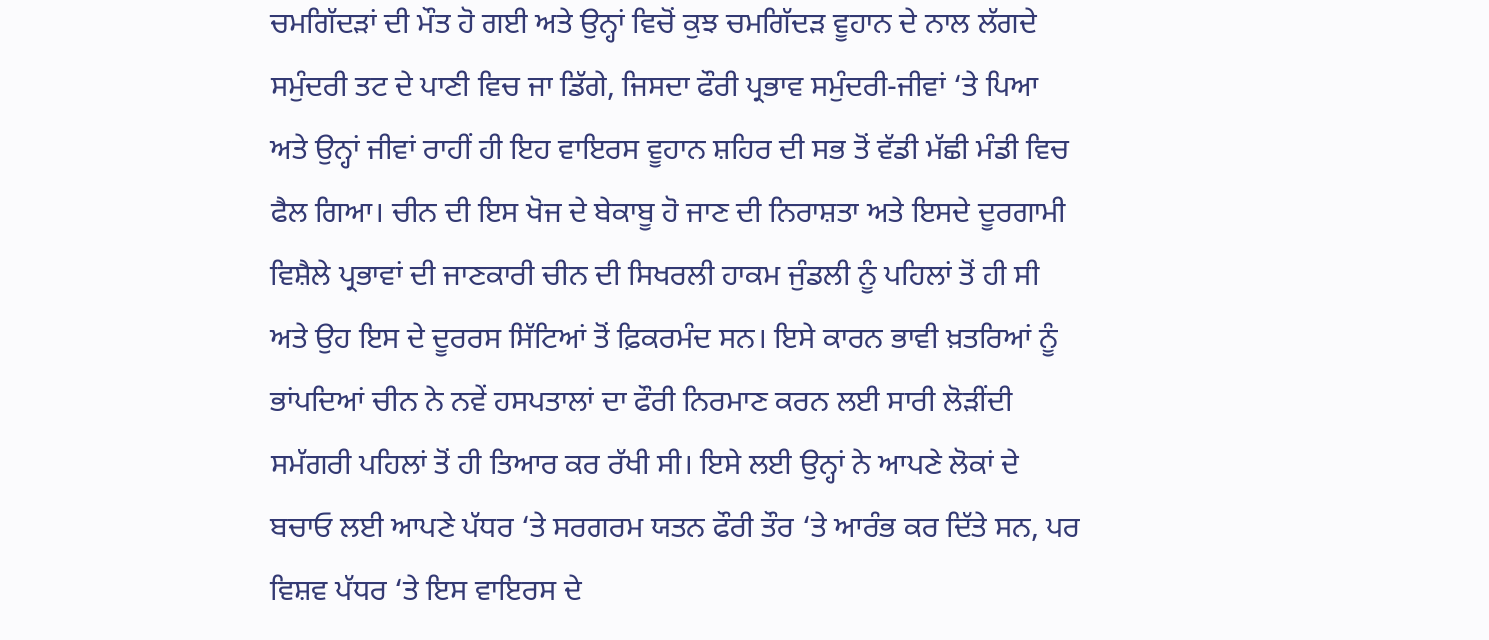ਚਮਗਿੱਦੜਾਂ ਦੀ ਮੌਤ ਹੋ ਗਈ ਅਤੇ ਉਨ੍ਹਾਂ ਵਿਚੋਂ ਕੁਝ ਚਮਗਿੱਦੜ ਵੂਹਾਨ ਦੇ ਨਾਲ ਲੱਗਦੇ ਸਮੁੰਦਰੀ ਤਟ ਦੇ ਪਾਣੀ ਵਿਚ ਜਾ ਡਿੱਗੇ, ਜਿਸਦਾ ਫੌਰੀ ਪ੍ਰਭਾਵ ਸਮੁੰਦਰੀ-ਜੀਵਾਂ ‘ਤੇ ਪਿਆ ਅਤੇ ਉਨ੍ਹਾਂ ਜੀਵਾਂ ਰਾਹੀਂ ਹੀ ਇਹ ਵਾਇਰਸ ਵੂਹਾਨ ਸ਼ਹਿਰ ਦੀ ਸਭ ਤੋਂ ਵੱਡੀ ਮੱਛੀ ਮੰਡੀ ਵਿਚ ਫੈਲ ਗਿਆ। ਚੀਨ ਦੀ ਇਸ ਖੋਜ ਦੇ ਬੇਕਾਬੂ ਹੋ ਜਾਣ ਦੀ ਨਿਰਾਸ਼ਤਾ ਅਤੇ ਇਸਦੇ ਦੂਰਗਾਮੀ ਵਿਸ਼ੈਲੇ ਪ੍ਰਭਾਵਾਂ ਦੀ ਜਾਣਕਾਰੀ ਚੀਨ ਦੀ ਸਿਖਰਲੀ ਹਾਕਮ ਜੁੰਡਲੀ ਨੂੰ ਪਹਿਲਾਂ ਤੋਂ ਹੀ ਸੀ ਅਤੇ ਉਹ ਇਸ ਦੇ ਦੂਰਰਸ ਸਿੱਟਿਆਂ ਤੋਂ ਫ਼ਿਕਰਮੰਦ ਸਨ। ਇਸੇ ਕਾਰਨ ਭਾਵੀ ਖ਼ਤਰਿਆਂ ਨੂੰ ਭਾਂਪਦਿਆਂ ਚੀਨ ਨੇ ਨਵੇਂ ਹਸਪਤਾਲਾਂ ਦਾ ਫੌਰੀ ਨਿਰਮਾਣ ਕਰਨ ਲਈ ਸਾਰੀ ਲੋੜੀਂਦੀ ਸਮੱਗਰੀ ਪਹਿਲਾਂ ਤੋਂ ਹੀ ਤਿਆਰ ਕਰ ਰੱਖੀ ਸੀ। ਇਸੇ ਲਈ ਉਨ੍ਹਾਂ ਨੇ ਆਪਣੇ ਲੋਕਾਂ ਦੇ ਬਚਾਓ ਲਈ ਆਪਣੇ ਪੱਧਰ ‘ਤੇ ਸਰਗਰਮ ਯਤਨ ਫੌਰੀ ਤੌਰ ‘ਤੇ ਆਰੰਭ ਕਰ ਦਿੱਤੇ ਸਨ, ਪਰ ਵਿਸ਼ਵ ਪੱਧਰ ‘ਤੇ ਇਸ ਵਾਇਰਸ ਦੇ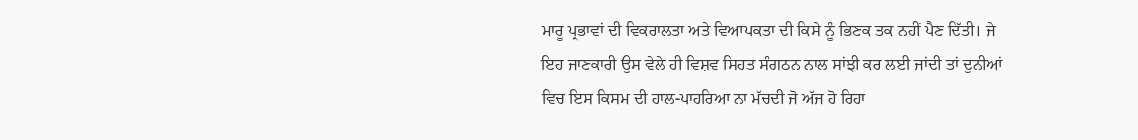ਮਾਰੂ ਪ੍ਰਭਾਵਾਂ ਦੀ ਵਿਕਰਾਲਤਾ ਅਤੇ ਵਿਆਪਕਤਾ ਦੀ ਕਿਸੇ ਨੂੰ ਭਿਣਕ ਤਕ ਨਹੀਂ ਪੈਣ ਦਿੱਤੀ। ਜੇ ਇਹ ਜਾਣਕਾਰੀ ਉਸ ਵੇਲੇ ਹੀ ਵਿਸ਼ਵ ਸਿਹਤ ਸੰਗਠਨ ਨਾਲ ਸਾਂਝੀ ਕਰ ਲਈ ਜਾਂਦੀ ਤਾਂ ਦੁਨੀਆਂ ਵਿਚ ਇਸ ਕਿਸਮ ਦੀ ਹਾਲ-ਪਾਹਰਿਆ ਨਾ ਮੱਚਦੀ ਜੋ ਅੱਜ ਹੋ ਰਿਹਾ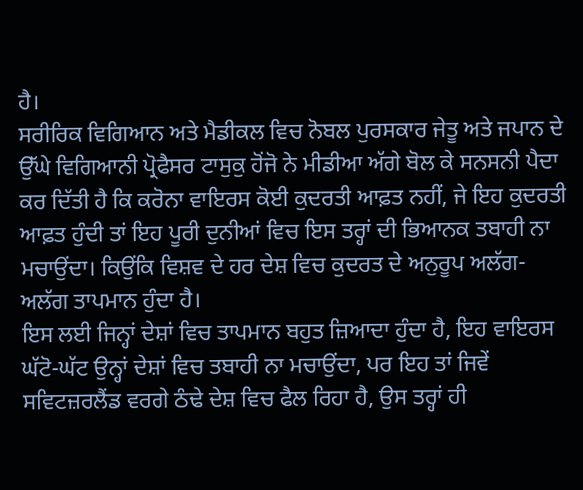ਹੈ।
ਸਰੀਰਿਕ ਵਿਗਿਆਨ ਅਤੇ ਮੈਡੀਕਲ ਵਿਚ ਨੋਬਲ ਪੁਰਸਕਾਰ ਜੇਤੂ ਅਤੇ ਜਪਾਨ ਦੇ ਉੱਘੇ ਵਿਗਿਆਨੀ ਪ੍ਰੋਫੈਸਰ ਟਾਸੁਕੁ ਹੋਂਜੋ ਨੇ ਮੀਡੀਆ ਅੱਗੇ ਬੋਲ ਕੇ ਸਨਸਨੀ ਪੈਦਾ ਕਰ ਦਿੱਤੀ ਹੈ ਕਿ ਕਰੋਨਾ ਵਾਇਰਸ ਕੋਈ ਕੁਦਰਤੀ ਆਫ਼ਤ ਨਹੀਂ, ਜੇ ਇਹ ਕੁਦਰਤੀ ਆਫ਼ਤ ਹੁੰਦੀ ਤਾਂ ਇਹ ਪੂਰੀ ਦੁਨੀਆਂ ਵਿਚ ਇਸ ਤਰ੍ਹਾਂ ਦੀ ਭਿਆਨਕ ਤਬਾਹੀ ਨਾ ਮਚਾਉਂਦਾ। ਕਿਉਂਕਿ ਵਿਸ਼ਵ ਦੇ ਹਰ ਦੇਸ਼ ਵਿਚ ਕੁਦਰਤ ਦੇ ਅਨੁਰੂਪ ਅਲੱਗ-ਅਲੱਗ ਤਾਪਮਾਨ ਹੁੰਦਾ ਹੈ।
ਇਸ ਲਈ ਜਿਨ੍ਹਾਂ ਦੇਸ਼ਾਂ ਵਿਚ ਤਾਪਮਾਨ ਬਹੁਤ ਜ਼ਿਆਦਾ ਹੁੰਦਾ ਹੈ, ਇਹ ਵਾਇਰਸ ਘੱਟੋ-ਘੱਟ ਉਨ੍ਹਾਂ ਦੇਸ਼ਾਂ ਵਿਚ ਤਬਾਹੀ ਨਾ ਮਚਾਉਂਦਾ, ਪਰ ਇਹ ਤਾਂ ਜਿਵੇਂ ਸਵਿਟਜ਼ਰਲੈਂਡ ਵਰਗੇ ਠੰਢੇ ਦੇਸ਼ ਵਿਚ ਫੈਲ ਰਿਹਾ ਹੈ, ਉਸ ਤਰ੍ਹਾਂ ਹੀ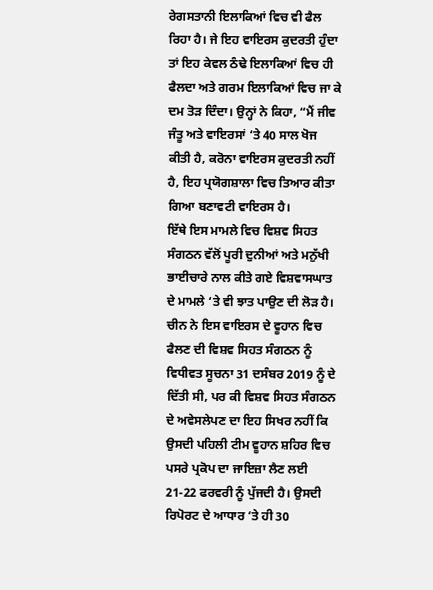ਰੇਗਸਤਾਨੀ ਇਲਾਕਿਆਂ ਵਿਚ ਵੀ ਫੈਲ ਰਿਹਾ ਹੈ। ਜੇ ਇਹ ਵਾਇਰਸ ਕੁਦਰਤੀ ਹੁੰਦਾ ਤਾਂ ਇਹ ਕੇਵਲ ਠੰਢੇ ਇਲਾਕਿਆਂ ਵਿਚ ਹੀ ਫੈਲਦਾ ਅਤੇ ਗਰਮ ਇਲਾਕਿਆਂ ਵਿਚ ਜਾ ਕੇ ਦਮ ਤੋੜ ਦਿੰਦਾ। ਉਨ੍ਹਾਂ ਨੇ ਕਿਹਾ, “ਮੈਂ ਜੀਵ ਜੰਤੂ ਅਤੇ ਵਾਇਰਸਾਂ ‘ਤੇ 40 ਸਾਲ ਖੋਜ ਕੀਤੀ ਹੈ, ਕਰੋਨਾ ਵਾਇਰਸ ਕੁਦਰਤੀ ਨਹੀਂ ਹੈ, ਇਹ ਪ੍ਰਯੋਗਸ਼ਾਲਾ ਵਿਚ ਤਿਆਰ ਕੀਤਾ ਗਿਆ ਬਣਾਵਟੀ ਵਾਇਰਸ ਹੈ।
ਇੱਥੇ ਇਸ ਮਾਮਲੇ ਵਿਚ ਵਿਸ਼ਵ ਸਿਹਤ ਸੰਗਠਨ ਵੱਲੋਂ ਪੂਰੀ ਦੁਨੀਆਂ ਅਤੇ ਮਨੁੱਖੀ ਭਾਈਚਾਰੇ ਨਾਲ ਕੀਤੇ ਗਏ ਵਿਸ਼ਵਾਸਘਾਤ ਦੇ ਮਾਮਲੇ ‘ਤੇ ਵੀ ਝਾਤ ਪਾਉਣ ਦੀ ਲੋੜ ਹੈ। ਚੀਨ ਨੇ ਇਸ ਵਾਇਰਸ ਦੇ ਵੂਹਾਨ ਵਿਚ ਫੈਲਣ ਦੀ ਵਿਸ਼ਵ ਸਿਹਤ ਸੰਗਠਨ ਨੂੰ ਵਿਧੀਵਤ ਸੂਚਨਾ 31 ਦਸੰਬਰ 2019 ਨੂੰ ਦੇ ਦਿੱਤੀ ਸੀ, ਪਰ ਕੀ ਵਿਸ਼ਵ ਸਿਹਤ ਸੰਗਠਨ ਦੇ ਅਵੇਸਲੇਪਣ ਦਾ ਇਹ ਸਿਖਰ ਨਹੀਂ ਕਿ ਉਸਦੀ ਪਹਿਲੀ ਟੀਮ ਵੂਹਾਨ ਸ਼ਹਿਰ ਵਿਚ ਪਸਰੇ ਪ੍ਰਕੋਪ ਦਾ ਜਾਇਜ਼ਾ ਲੈਣ ਲਈ 21-22 ਫਰਵਰੀ ਨੂੰ ਪੁੱਜਦੀ ਹੈ। ਉਸਦੀ ਰਿਪੋਰਟ ਦੇ ਆਧਾਰ ‘ਤੇ ਹੀ 30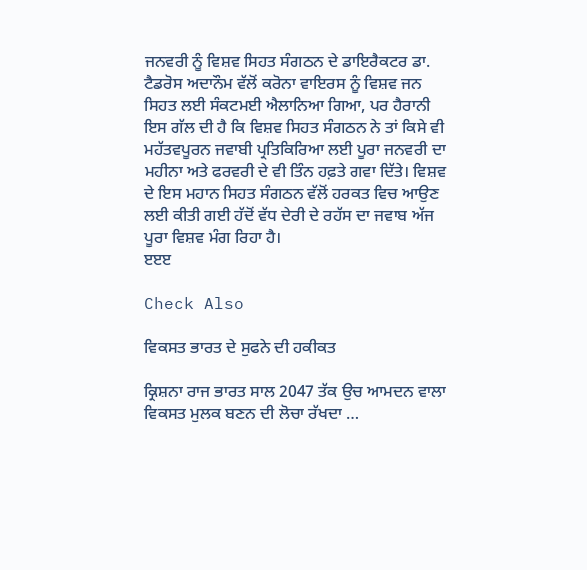ਜਨਵਰੀ ਨੂੰ ਵਿਸ਼ਵ ਸਿਹਤ ਸੰਗਠਨ ਦੇ ਡਾਇਰੈਕਟਰ ਡਾ. ਟੈਡਰੋਸ ਅਦਾਨੌਮ ਵੱਲੋਂ ਕਰੋਨਾ ਵਾਇਰਸ ਨੂੰ ਵਿਸ਼ਵ ਜਨ ਸਿਹਤ ਲਈ ਸੰਕਟਮਈ ਐਲਾਨਿਆ ਗਿਆ, ਪਰ ਹੈਰਾਨੀ ਇਸ ਗੱਲ ਦੀ ਹੈ ਕਿ ਵਿਸ਼ਵ ਸਿਹਤ ਸੰਗਠਨ ਨੇ ਤਾਂ ਕਿਸੇ ਵੀ ਮਹੱਤਵਪੂਰਨ ਜਵਾਬੀ ਪ੍ਰਤਿਕਿਰਿਆ ਲਈ ਪੂਰਾ ਜਨਵਰੀ ਦਾ ਮਹੀਨਾ ਅਤੇ ਫਰਵਰੀ ਦੇ ਵੀ ਤਿੰਨ ਹਫ਼ਤੇ ਗਵਾ ਦਿੱਤੇ। ਵਿਸ਼ਵ ਦੇ ਇਸ ਮਹਾਨ ਸਿਹਤ ਸੰਗਠਨ ਵੱਲੋਂ ਹਰਕਤ ਵਿਚ ਆਉਣ ਲਈ ਕੀਤੀ ਗਈ ਹੱਦੋਂ ਵੱਧ ਦੇਰੀ ਦੇ ਰਹੱਸ ਦਾ ਜਵਾਬ ਅੱਜ ਪੂਰਾ ਵਿਸ਼ਵ ਮੰਗ ਰਿਹਾ ਹੈ।
ੲੲੲ

Check Also

ਵਿਕਸਤ ਭਾਰਤ ਦੇ ਸੁਫਨੇ ਦੀ ਹਕੀਕਤ

ਕ੍ਰਿਸ਼ਨਾ ਰਾਜ ਭਾਰਤ ਸਾਲ 2047 ਤੱਕ ਉਚ ਆਮਦਨ ਵਾਲਾ ਵਿਕਸਤ ਮੁਲਕ ਬਣਨ ਦੀ ਲੋਚਾ ਰੱਖਦਾ …